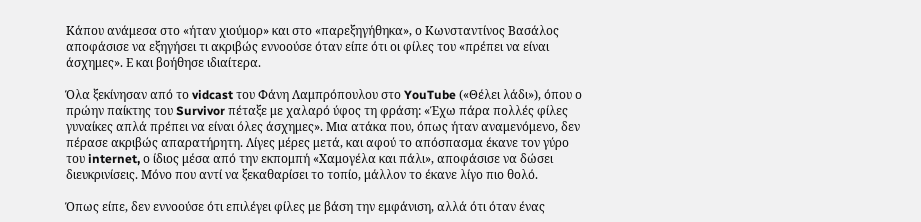Κάπου ανάμεσα στο «ήταν χιούμορ» και στο «παρεξηγήθηκα», ο Κωνσταντίνος Βασάλος αποφάσισε να εξηγήσει τι ακριβώς εννοούσε όταν είπε ότι οι φίλες του «πρέπει να είναι άσχημες». Ε και βοήθησε ιδιαίτερα.

Όλα ξεκίνησαν από το vidcast του Φάνη Λαμπρόπουλου στο YouTube («Θέλει λάδι»), όπου ο πρώην παίκτης του Survivor πέταξε με χαλαρό ύφος τη φράση: «Έχω πάρα πολλές φίλες γυναίκες απλά πρέπει να είναι όλες άσχημες». Μια ατάκα που, όπως ήταν αναμενόμενο, δεν πέρασε ακριβώς απαρατήρητη. Λίγες μέρες μετά, και αφού το απόσπασμα έκανε τον γύρο του internet, ο ίδιος μέσα από την εκπομπή «Χαμογέλα και πάλι», αποφάσισε να δώσει διευκρινίσεις. Μόνο που αντί να ξεκαθαρίσει το τοπίο, μάλλον το έκανε λίγο πιο θολό.

Όπως είπε, δεν εννοούσε ότι επιλέγει φίλες με βάση την εμφάνιση, αλλά ότι όταν ένας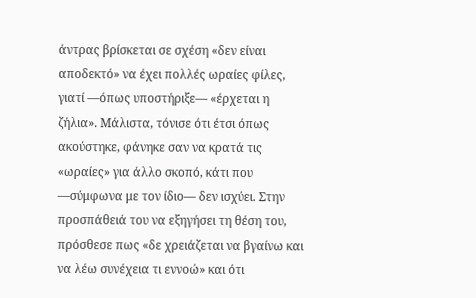άντρας βρίσκεται σε σχέση «δεν είναι αποδεκτό» να έχει πολλές ωραίες φίλες, γιατί —όπως υποστήριξε— «έρχεται η ζήλια». Μάλιστα, τόνισε ότι έτσι όπως ακούστηκε, φάνηκε σαν να κρατά τις «ωραίες» για άλλο σκοπό, κάτι που —σύμφωνα με τον ίδιο— δεν ισχύει. Στην προσπάθειά του να εξηγήσει τη θέση του, πρόσθεσε πως «δε χρειάζεται να βγαίνω και να λέω συνέχεια τι εννοώ» και ότι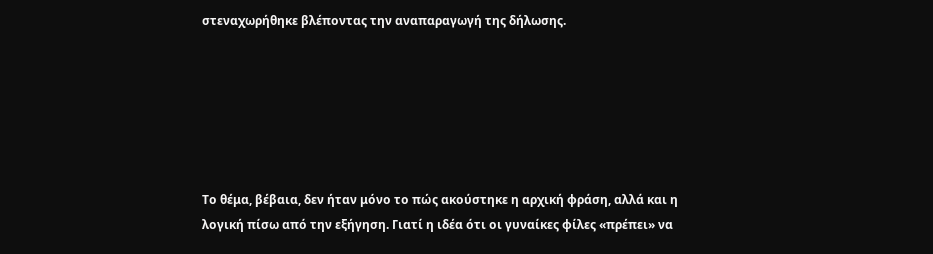στεναχωρήθηκε βλέποντας την αναπαραγωγή της δήλωσης.






Το θέμα, βέβαια, δεν ήταν μόνο το πώς ακούστηκε η αρχική φράση, αλλά και η λογική πίσω από την εξήγηση. Γιατί η ιδέα ότι οι γυναίκες φίλες «πρέπει» να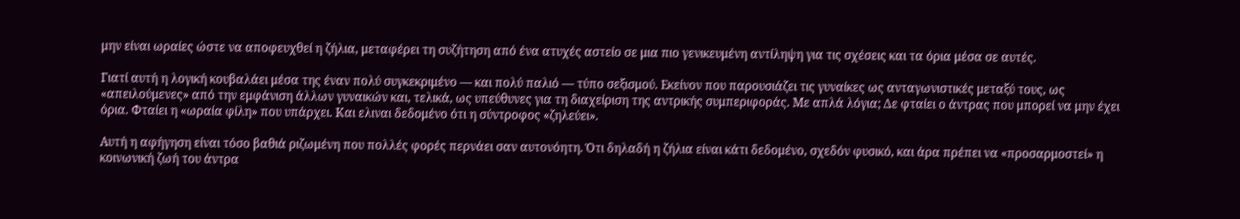μην είναι ωραίες ώστε να αποφευχθεί η ζήλια, μεταφέρει τη συζήτηση από ένα ατυχές αστείο σε μια πιο γενικευμένη αντίληψη για τις σχέσεις και τα όρια μέσα σε αυτές.

Γιατί αυτή η λογική κουβαλάει μέσα της έναν πολύ συγκεκριμένο — και πολύ παλιό — τύπο σεξισμού. Εκείνον που παρουσιάζει τις γυναίκες ως ανταγωνιστικές μεταξύ τους, ως «απειλούμενες» από την εμφάνιση άλλων γυναικών και, τελικά, ως υπεύθυνες για τη διαχείριση της αντρικής συμπεριφοράς. Με απλά λόγια; Δε φταίει ο άντρας που μπορεί να μην έχει όρια. Φταίει η «ωραία φίλη» που υπάρχει. Και ελιναι δεδομένο ότι η σύντροφος «ζηλεύει».

Αυτή η αφήγηση είναι τόσο βαθιά ριζωμένη που πολλές φορές περνάει σαν αυτονόητη. Ότι δηλαδή η ζήλια είναι κάτι δεδομένο, σχεδόν φυσικό, και άρα πρέπει να «προσαρμοστεί» η κοινωνική ζωή του άντρα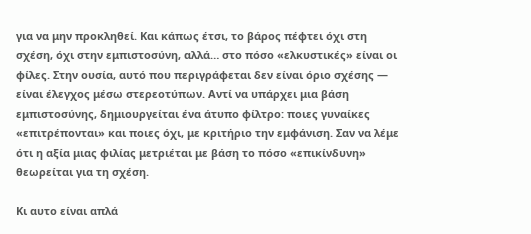για να μην προκληθεί. Και κάπως έτσι, το βάρος πέφτει όχι στη σχέση, όχι στην εμπιστοσύνη, αλλά… στο πόσο «ελκυστικές» είναι οι φίλες. Στην ουσία, αυτό που περιγράφεται δεν είναι όριο σχέσης — είναι έλεγχος μέσω στερεοτύπων. Αντί να υπάρχει μια βάση εμπιστοσύνης, δημιουργείται ένα άτυπο φίλτρο: ποιες γυναίκες «επιτρέπονται» και ποιες όχι, με κριτήριο την εμφάνιση. Σαν να λέμε ότι η αξία μιας φιλίας μετριέται με βάση το πόσο «επικίνδυνη» θεωρείται για τη σχέση.

Κι αυτο είναι απλά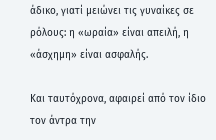άδικο, γιατί μειώνει τις γυναίκες σε ρόλους: η «ωραία» είναι απειλή, η «άσχημη» είναι ασφαλής.

Και ταυτόχρονα, αφαιρεί από τον ίδιο τον άντρα την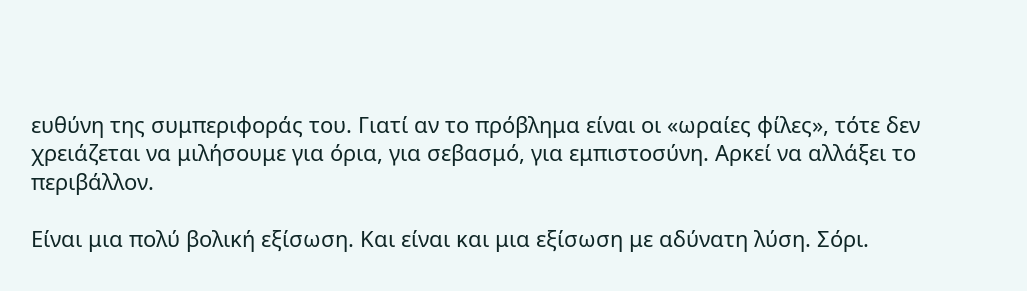ευθύνη της συμπεριφοράς του. Γιατί αν το πρόβλημα είναι οι «ωραίες φίλες», τότε δεν χρειάζεται να μιλήσουμε για όρια, για σεβασμό, για εμπιστοσύνη. Αρκεί να αλλάξει το περιβάλλον.

Είναι μια πολύ βολική εξίσωση. Και είναι και μια εξίσωση με αδύνατη λύση. Σόρι.